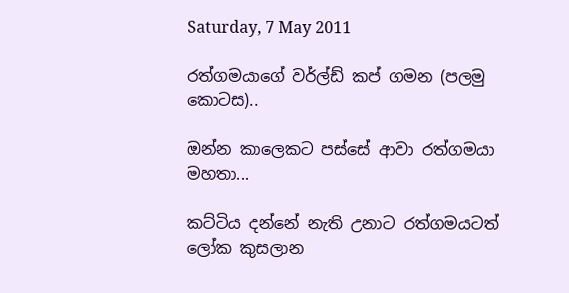Saturday, 7 May 2011

රත්ගමයාගේ වර්ල්ඩ් කප් ගමන (පලමු කොටස)..

ඔන්න කාලෙකට පස්සේ ආවා රත්ගමයා මහතා...

කට්ටිය දන්නේ නැති උනාට රත්ගමයටත් ලෝක කුසලාන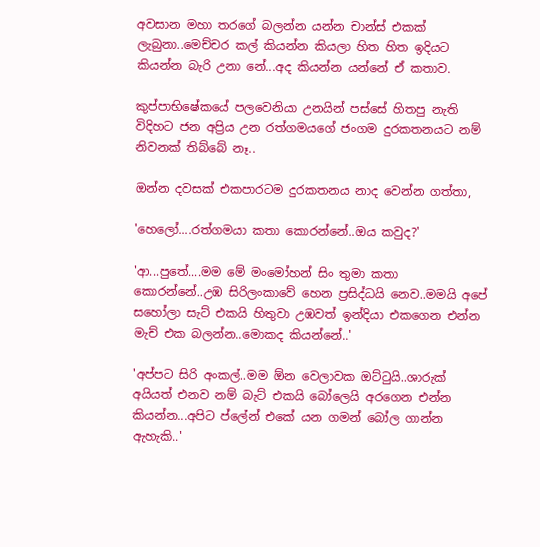අවසාන මහා තරගේ බලන්න යන්න චාන්ස් එකක් ලැබුනා..මෙච්චර කල් කියන්න කියලා හිත හිත ඉදියට කියන්න බැරි උනා නේ...අද කියන්න යන්නේ ඒ කතාව.

කුප්පාභිෂේකයේ පලවෙනියා උනයින් පස්සේ හිතපු නැති විදිහට ජන අප්‍රිය උන රත්ගමයගේ ජංගම දුරකතනයට නම් නිවනක් තිබ්බේ නෑ..

ඔන්න දවසක් එකපාරටම දුරකතනය නාද වෙන්න ගත්තා,

'හෙලෝ....රත්ගමයා කතා කොරන්නේ..ඔය කවුද?'

'ආ...පුතේ....මම මේ මංමෝහන් සිං තුමා කතා කොරන්නේ..උඹ සිරිලංකාවේ හෙන ප්‍රසිද්ධයි නෙව..මමයි අපේ සහෝලා සැට් එකයි හිතුවා උඹවත් ඉන්දියා එකගෙන එන්න මැච් එක බලන්න..මොකද කියන්නේ..'

'අප්පට සිරි අංකල්..මම ඕන වෙලාවක ඔට්ටුයි..ශාරුක් අයියත් එනව නම් බැට් එකයි බෝලෙයි අරගෙන එන්න කියන්න...අපිට ප්ලේන් එකේ යන ගමන් බෝල ගාන්න ඇහැකි..'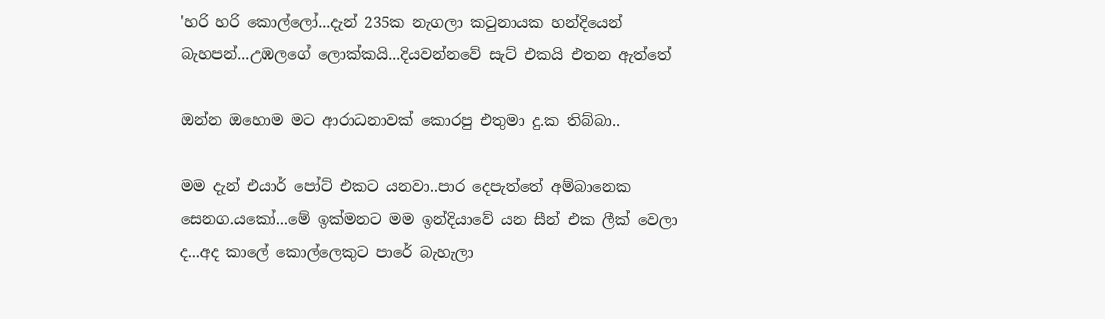'හරි හරි කොල්ලෝ...දැන් 235ක නැගලා කටුනායක හන්දියෙන් බැහපන්...උඹලගේ ලොක්කයි...දියවන්නවේ සැට් එකයි එතන ඇත්තේ

ඔන්න ඔහොම මට ආරාධනාවක් කොරපු එතුමා දු.ක තිබ්බා..

මම දැන් එයාර් පෝට් එකට යනවා..පාර දෙපැත්තේ අම්බානෙක සෙනග.යකෝ...මේ ඉක්මනට මම ඉන්දියාවේ යන සීන් එක ලීක් වෙලා ද...අද කාලේ කොල්ලෙකුට පාරේ බැහැලා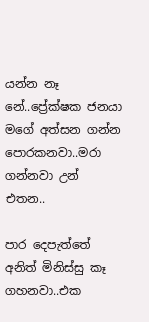යන්න නෑ නේ..ප්‍රේක්ෂක ජනයා මගේ අත්සන ගන්න පොරකනවා..මරා ගන්නවා උන් එතන..

පාර දෙපැත්තේ අනිත් මිනිස්සු කෑ ගහනවා..එක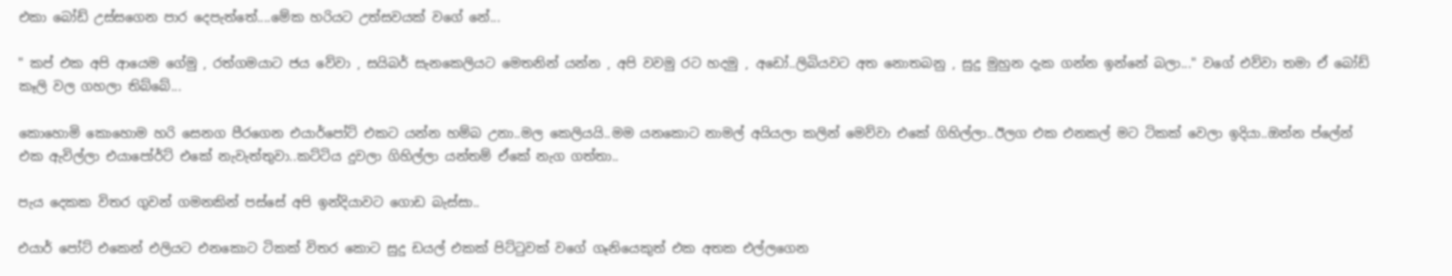එකා බෝඩ් උස්සගෙන පාර දෙපැත්තේ....මේක හරියට උත්සවයක් වගේ නේ...

" කප් එක අපි ආයෙම ගේමු , රත්ගමයාට ජය වේවා , සයිබර් සැනකෙලියට මෙතනින් යන්න , අපි වවමු රට හදමු , අඩෝ..ලිබියවට අත නොතබනු , සුදු මුහුන දැක ගන්න ඉන්නේ බලා..." වගේ එව්වා තමා ඒ බෝඩ් කෑලි වල ගහලා තිබ්බේ...

කොහොමි කොහොම හරි සෙනග පීරගෙන එයාර්පෝට් එකට යන්න හම්බ උනා..මල කෙලියයි..මම යනකොට නාමල් අයියලා කලින් මෙව්වා එකේ ගිහිල්ලා..ඊලග එක එනකල් මට ටිකක් වෙලා ඉදියා..ඔන්න ප්ලේන් එක ඇවිල්ලා එයාපෝර්ට් එකේ නැවැත්තුවා..කට්ටිය දුවලා ගිහිල්ලා යන්තම් ඒකේ නැග ගත්තා..

පැය දෙකක විතර ගුවන් ගමනකින් පස්සේ අපි ඉන්දියාවට ගොඩ බැස්සා..

එයාර් පෝට් එකෙන් එලියට එනකොට ටිකක් විතර කොට සුදු ඩයල් එකක් පිට්ටුවක් වගේ ගෑනියෙකුත් එක අතක එල්ලගෙන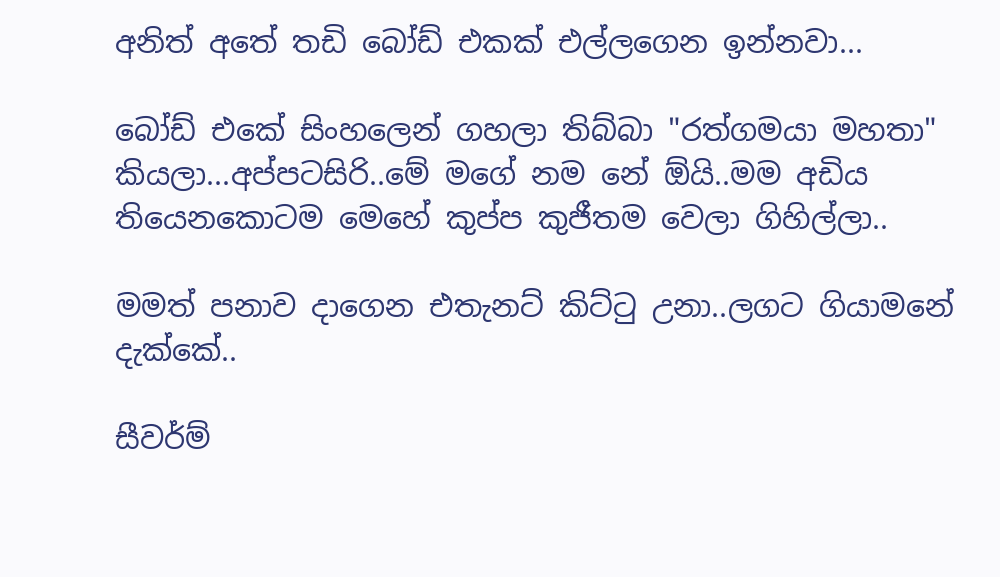අනිත් අතේ තඩි බෝඩ් එකක් එල්ලගෙන ඉන්නවා...

බෝඩ් එකේ සිංහලෙන් ගහලා තිබ්බා "රත්ගමයා මහතා" කියලා...අප්පටසිරි..මේ මගේ නම නේ ඕයි..මම අඩිය තියෙනකොටම මෙහේ කුප්ප කුජීතම වෙලා ගිහිල්ලා..

මමත් පනාව දාගෙන එතැනට් කිට්ටු උනා..ලගට ගියාමනේ දැක්කේ..

සීවර්ම්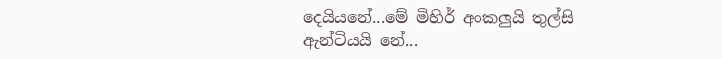දෙයියනේ...මේ මිහිර් අංකලුයි තුල්සි ඇන්ටියයි නේ...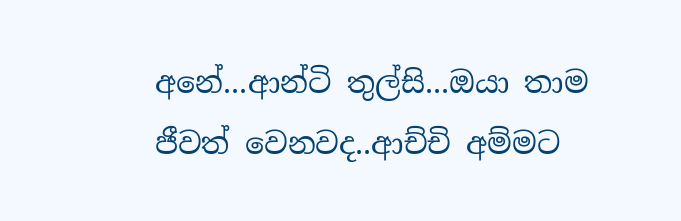අනේ...ආන්ටි තුල්සි...ඔයා තාම ජීවත් වෙනවද..ආච්චි අම්මට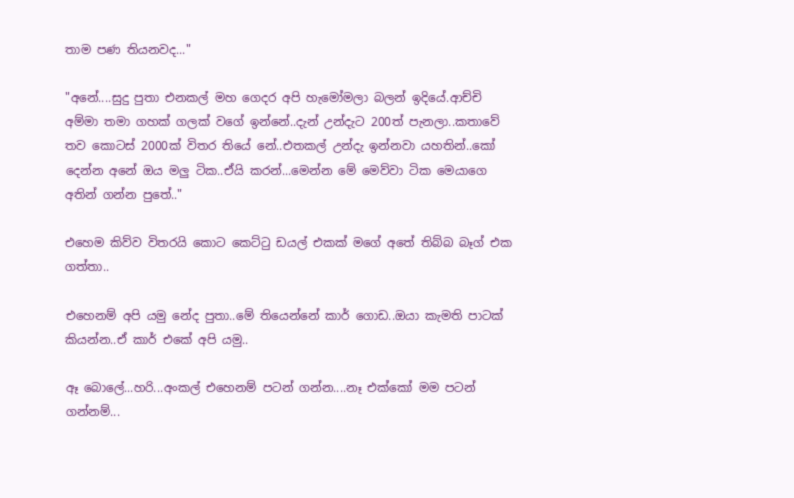තාම පණ තියනවද..."

"අනේ....සුදු පුතා එනකල් මහ ගෙදර අපි හැමෝමලා බලන් ඉදියේ.ආච්චි අම්මා තමා ගහක් ගලක් වගේ ඉන්නේ..දැන් උන්දැට 200ත් පැනලා..කතාවේ තව කොටස් 2000ක් විතර තියේ නේ..එතකල් උන්දැ ඉන්නවා යහතින්..කෝ දෙන්න අනේ ඔය මලු ටික..ඒයි කරන්...මෙන්න මේ මෙව්වා ටික මෙයාගෙ අතින් ගන්න පුතේ.."

එහෙම කිව්ව විතරයි කොට කෙට්ටු ඩයල් එකක් මගේ අතේ තිබ්බ බෑග් එක ගත්තා..

එහෙනම් අපි යමු නේද පුතා..මේ තියෙන්නේ කාර් ගොඩ..ඔයා කැමති පාටක් කියන්න..ඒ කාර් එකේ අපි යමු..

ඈ බොලේ...හරි...අංකල් එහෙනම් පටන් ගන්න....නෑ එක්කෝ මම පටන් ගන්නම්...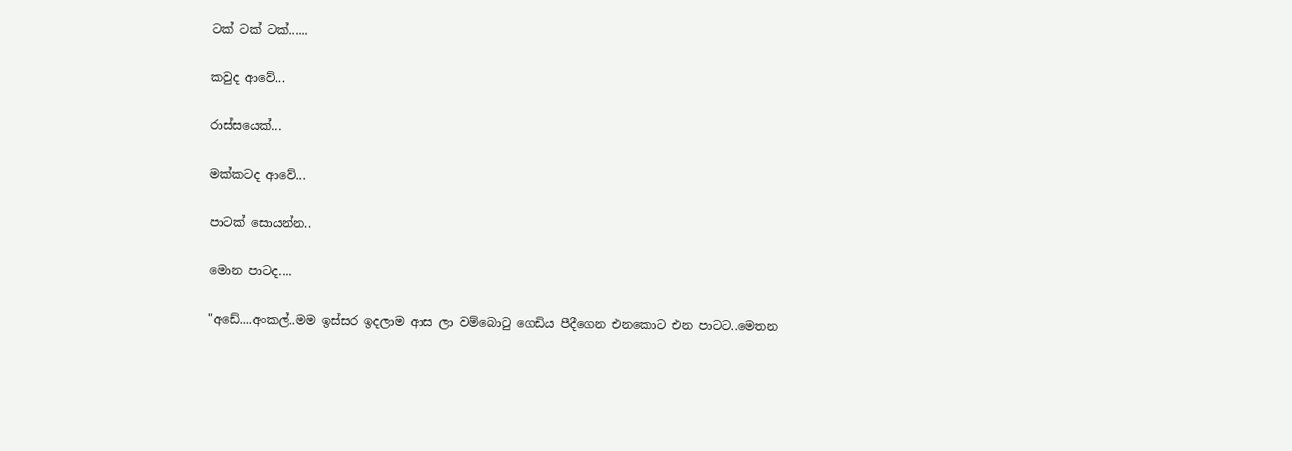ටක් ටක් ටක්......

කවුද ආවේ...

රාස්සයෙක්...

මක්කටද ආවේ...

පාටක් සොයන්න..

මොන පාටද....

"අඩේ....අංකල්..මම ඉස්සර ඉදලාම ආස ලා වම්බොටු ගෙඩිය පීදීගෙන එනකොට එන පාටට..මෙතන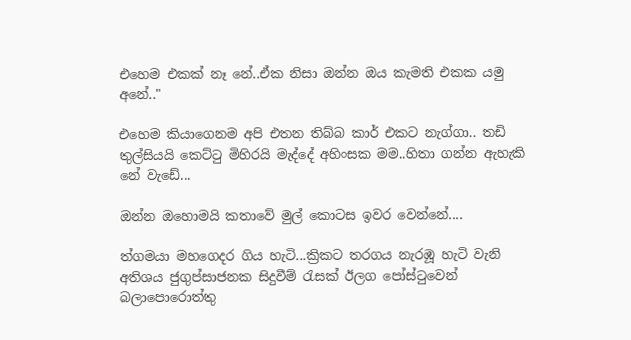එහෙම එකක් නෑ නේ..ඒක නිසා ඔන්න ඔය කැමති එකක යමු අනේ.."

එහෙම කියාගෙනම අපි එතන තිබ්බ කාර් එකට නැග්ගා.. තඩි තුල්සියයි කෙට්ටු මිහිරයි මැද්දේ අහිංසක මම..හිතා ගන්න ඇහැකි නේ වැඩේ...

ඔන්න ඔහොමයි කතාවේ මුල් කොටස ඉවර වෙන්නේ....

ත්ගමයා මහගෙදර ගිය හැටි...ක්‍රිකට තරගය නැරඹූ හැටි වැනි අතිශය ජුගුප්සාජනක සිදුවීම් රැසක් ඊලග පෝස්ටුවෙන් බලාපොරොත්තු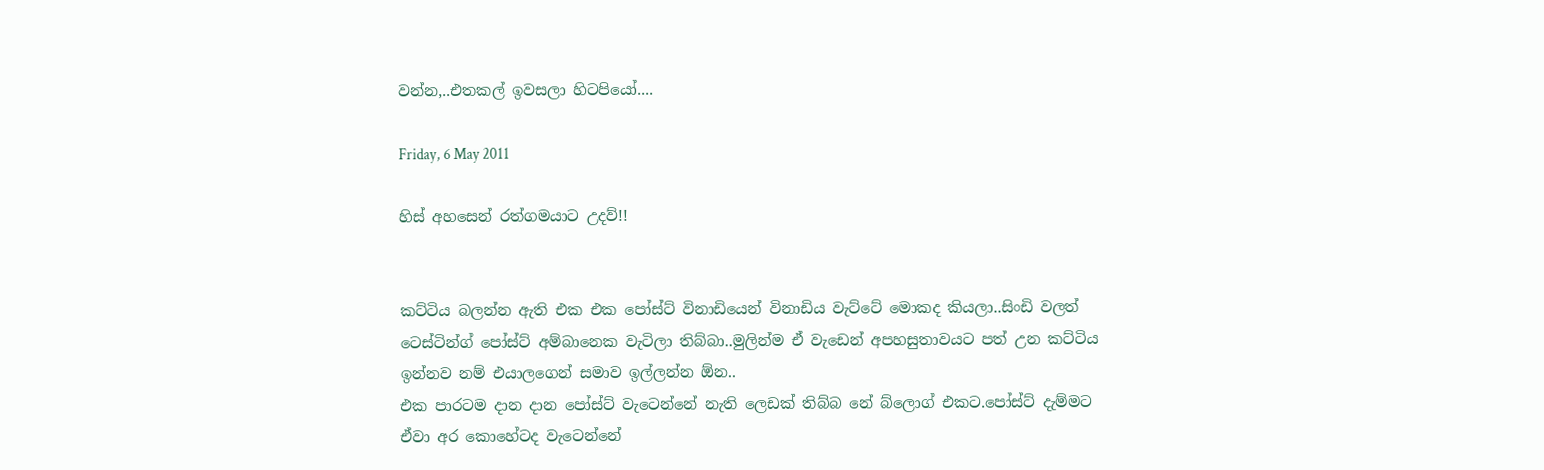වන්න,..එතකල් ඉවසලා හිටපියෝ....

Friday, 6 May 2011

හිස් අහසෙන් රත්ගමයාට උදව්!!


කට්ටිය බලන්න ඇති එක එක පෝස්ට් විනාඩියෙන් විනාඩිය වැට්ටේ මොකද කියලා..සිංඩි වලත් ටෙස්ටින්ග් පෝස්ට් අම්බානෙක වැටිලා තිබ්බා..මුලින්ම ඒ වැඩෙන් අපහසුතාවයට පත් උන කට්ටිය ඉන්නව නම් එයාලගෙන් සමාව ඉල්ලන්න ඕන..
එක පාරටම දාන දාන පෝස්ට් වැටෙන්නේ නැති ලෙඩක් තිබ්බ නේ බ්ලොග් එකට.පෝස්ට් දැම්මට ඒවා අර කොහේටද වැටෙන්නේ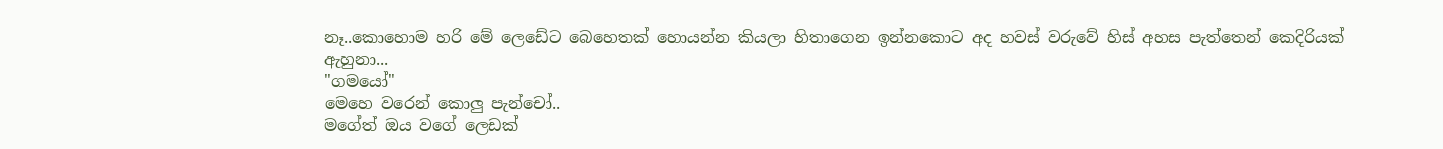නෑ..කොහොම හරි මේ ලෙඩේට බෙහෙතක් හොයන්න කියලා හිතාගෙන ඉන්නකොට අද හවස් වරුවේ හිස් අහස පැත්තෙන් කෙදිරියක් ඇහුනා...
"ගමයෝ"
මෙහෙ වරෙන් කොලු පැන්චෝ..
මගේත් ඔය වගේ ලෙඩක්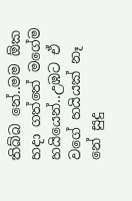තිබ්බ නේ..මම ඕක හදා ගත්තේ මගේම හයියෙන්..උඹට ඒ වගේ හයියක් නෑ නේ සුදු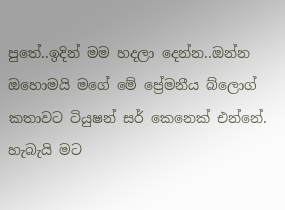පුතේ..ඉදින් මම හදලා දෙන්න..ඔන්න ඔහොමයි මගේ මේ ප්‍රේමනීය බ්ලොග් කතාවට ටියුෂන් සර් කෙනෙක් එන්නේ. හැබැයි මට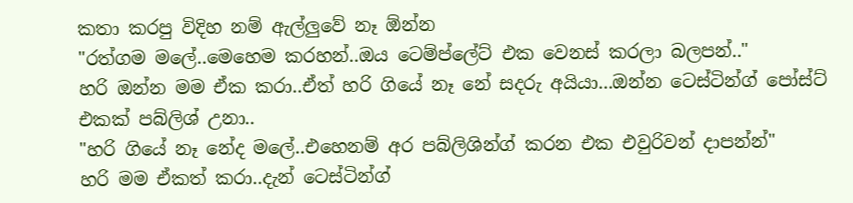කතා කරපු විදිහ නම් ඇල්ලුවේ නෑ ඕන්න
"රත්ගම මලේ..මෙහෙම කරහන්..ඔය ටෙම්ප්ලේට් එක වෙනස් කරලා බලපන්.."
හරි ඔන්න මම ඒක කරා..ඒත් හරි ගියේ නෑ නේ සදරු අයියා...ඔන්න ටෙස්ටින්ග් පෝස්ට් එකක් පබ්ලිශ් උනා..
"හරි ගියේ නෑ නේද මලේ..එහෙනම් අර පබ්ලිශින්ග් කරන එක එවුරිවන් දාපන්න්"
හරි මම ඒකත් කරා..දැන් ටෙස්ටින්ග්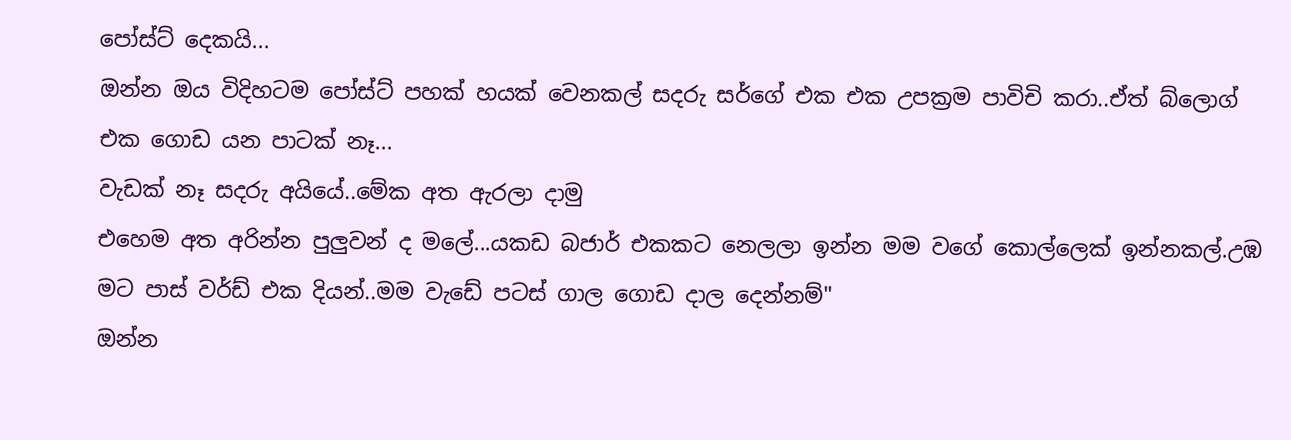පෝස්ට් දෙකයි...
ඔන්න ඔය විදිහටම පෝස්ට් පහක් හයක් වෙනකල් සදරු සර්ගේ එක එක උපක්‍රම පාවිචි කරා..ඒත් බ්ලොග් එක ගොඩ යන පාටක් නෑ...
වැඩක් නෑ සදරු අයියේ..මේක අත ඇරලා දාමු
එහෙම අත අරින්න පුලුවන් ද මලේ...යකඩ බජාර් එකකට නෙලලා ඉන්න මම වගේ කොල්ලෙක් ඉන්නකල්.උඹ මට පාස් වර්ඩ් එක දියන්..මම වැඩේ පටස් ගාල ගොඩ දාල දෙන්නම්"
ඔන්න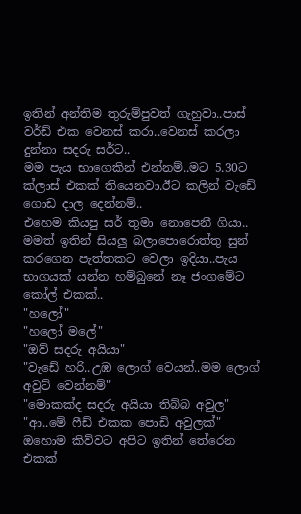ඉතින් අන්තිම තුරුම්පුවත් ගැහුවා..පාස් වර්ඩ් එක වෙනස් කරා..වෙනස් කරලා දුන්නා සදරු සර්ට..
මම පැය භාගෙකින් එන්නම්..මට 5.30ට ක්ලාස් එකක් තියෙනවා.ඊට කලින් වැඩේ ගොඩ දාල දෙන්නම්..
එහෙම කියපු සර් තුමා නොපෙනී ගියා..
මමත් ඉතින් සියලු බලාපොරොත්තු සුන් කරගෙන පැත්තකට වෙලා ඉදියා..පැය භාගයක් යන්න හම්බුනේ නෑ ජංගමේට කෝල් එකක්..
"හලෝ"
"හලෝ මලේ"
"ඔව් සදරු අයියා"
"වැඩේ හරි..උඹ ලොග් වෙයන්..මම ලොග් අවුට් වෙන්නම්"
"මොකක්ද සදරු අයියා තිබ්බ අවුල"
"ආ..මේ ෆීඩ් එකක පොඩි අවුලක්"
ඔහොම කිව්වට අපිට ඉතින් තේරෙන එකක්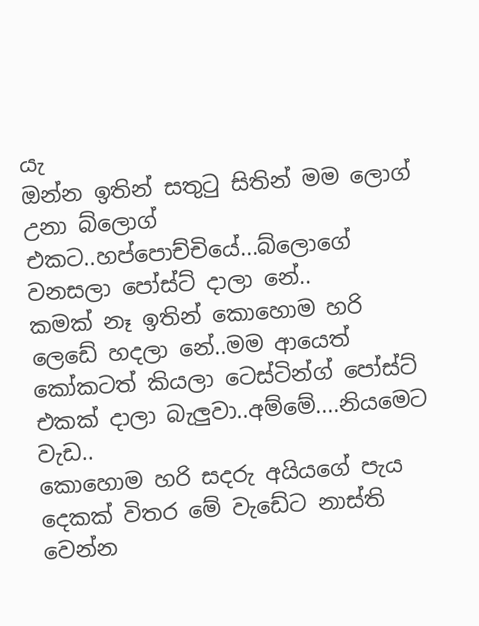යැ
ඔන්න ඉතින් සතුටු සිතින් මම ලොග් උනා බ්ලොග් එකට..හප්පොච්චියේ...බ්ලොගේ වනසලා පෝස්ට් දාලා නේ..
කමක් නෑ ඉතින් කොහොම හරි ලෙඩේ හදලා නේ..මම ආයෙත් කෝකටත් කියලා ටෙස්ටින්ග් පෝස්ට් එකක් දාලා බැලුවා..අම්මේ....නියමෙට වැඩ..
කොහොම හරි සදරු අයියගේ පැය දෙකක් විතර මේ වැඩේට නාස්ති වෙන්න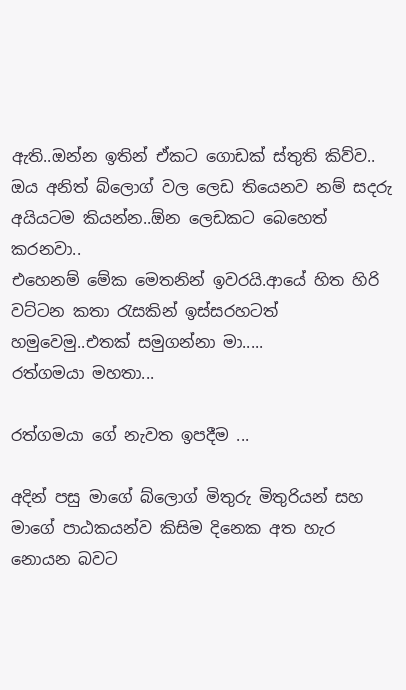ඇති..ඔන්න ඉතින් ඒකට ගොඩක් ස්තුති කිව්ව..
ඔය අනිත් බ්ලොග් වල ලෙඩ තියෙනව නම් සදරු අයියටම කියන්න..ඕන ලෙඩකට බෙහෙත් කරනවා..
එහෙනම් මේක මෙතනින් ඉවරයි.ආයේ හිත හිරි වට්ටන කතා රැසකින් ඉස්සරහටත් හමුවෙමු..එතක් සමුගන්නා මා.....
රත්ගමයා මහතා...

රත්ගමයා ගේ නැවත ඉපදීම ...

අදින් පසු මාගේ බ්ලොග් මිතුරු මිතුරියන් සහ මාගේ පාඨකයන්ව කිසිම දිනෙක අත හැර නොයන බවට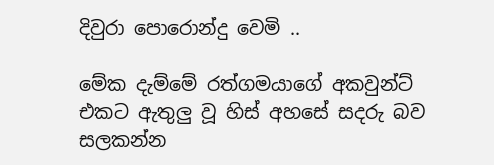දිවුරා පොරොන්දු වෙමි ..

මේක දැම්මේ රත්ගමයාගේ අකවුන්ට් එකට ඇතුලු වූ හිස් අහසේ සදරු බව සලකන්න